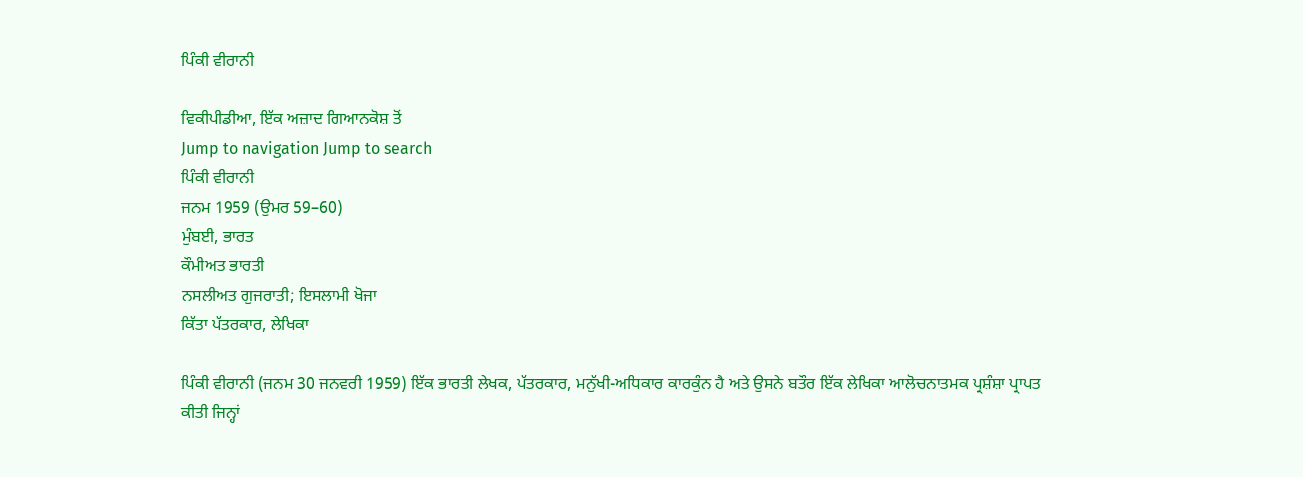ਪਿੰਕੀ ਵੀਰਾਨੀ

ਵਿਕੀਪੀਡੀਆ, ਇੱਕ ਅਜ਼ਾਦ ਗਿਆਨਕੋਸ਼ ਤੋਂ
Jump to navigation Jump to search
ਪਿੰਕੀ ਵੀਰਾਨੀ
ਜਨਮ 1959 (ਉਮਰ 59–60)
ਮੁੰਬਈ, ਭਾਰਤ
ਕੌਮੀਅਤ ਭਾਰਤੀ
ਨਸਲੀਅਤ ਗੁਜਰਾਤੀ; ਇਸਲਾਮੀ ਖੋਜਾ
ਕਿੱਤਾ ਪੱਤਰਕਾਰ, ਲੇਖਿਕਾ

ਪਿੰਕੀ ਵੀਰਾਨੀ (ਜਨਮ 30 ਜਨਵਰੀ 1959) ਇੱਕ ਭਾਰਤੀ ਲੇਖਕ, ਪੱਤਰਕਾਰ, ਮਨੁੱਖੀ-ਅਧਿਕਾਰ ਕਾਰਕੁੰਨ ਹੈ ਅਤੇ ਉਸਨੇ ਬਤੌਰ ਇੱਕ ਲੇਖਿਕਾ ਆਲੋਚਨਾਤਮਕ ਪ੍ਰਸ਼ੰਸ਼ਾ ਪ੍ਰਾਪਤ ਕੀਤੀ ਜਿਨ੍ਹਾਂ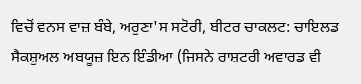ਵਿਚੋਂ ਵਨਸ ਵਾਜ਼ ਬੰਬੇ, ਅਰੁਣਾ'ਸ ਸਟੋਰੀ, ਬੀਟਰ ਚਾਕਲਟ: ਚਾਇਲਡ ਸੈਕਸ਼ੁਅਲ ਅਬਯੂਜ਼ ਇਨ ਇੰਡੀਆ (ਜਿਸਨੇ ਰਾਸ਼ਟਰੀ ਅਵਾਰਡ ਵੀ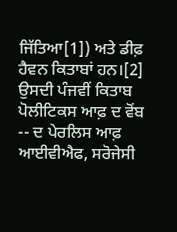ਜਿੱਤਿਆ[1]) ਅਤੇ ਡੀਫ਼ ਹੈਵਨ ਕਿਤਾਬਾਂ ਹਨ।[2] ਉਸਦੀ ਪੰਜਵੀਂ ਕਿਤਾਬ ਪੋਲੀਟਿਕਸ ਆਫ਼ ਦ ਵੋਂਬ -- ਦ ਪੇਰਲਿਸ ਆਫ਼ ਆਈਵੀਐਫ, ਸਰੋਜੇਸੀ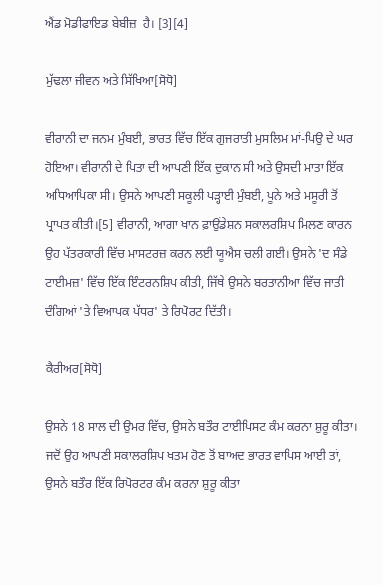ਐਂਡ ਮੋਡੀਫਾਇਡ ਬੇਬੀਜ਼  ਹੈ। [3][4]

ਮੁੱਢਲਾ ਜੀਵਨ ਅਤੇ ਸਿੱਖਿਆ[ਸੋਧੋ]

ਵੀਰਾਨੀ ਦਾ ਜਨਮ ਮੁੰਬਈ, ਭਾਰਤ ਵਿੱਚ ਇੱਕ ਗੁਜਰਾਤੀ ਮੁਸਲਿਮ ਮਾਂ-ਪਿਉ ਦੇ ਘਰ ਹੋਇਆ। ਵੀਰਾਨੀ ਦੇ ਪਿਤਾ ਦੀ ਆਪਣੀ ਇੱਕ ਦੁਕਾਨ ਸੀ ਅਤੇ ਉਸਦੀ ਮਾਤਾ ਇੱਕ ਅਧਿਆਪਿਕਾ ਸੀ। ਉਸਨੇ ਆਪਣੀ ਸਕੂਲੀ ਪੜ੍ਹਾਈ ਮੁੰਬਈ, ਪੂਨੇ ਅਤੇ ਮਸੂਰੀ ਤੋਂ ਪ੍ਰਾਪਤ ਕੀਤੀ।[5] ਵੀਰਾਨੀ, ਆਗਾ ਖਾਨ ਫ਼ਾਉਂਡੇਸ਼ਨ ਸਕਾਲਰਸ਼ਿਪ ਮਿਲਣ ਕਾਰਨ ਉਹ ਪੱਤਰਕਾਰੀ ਵਿੱਚ ਮਾਸਟਰਜ਼ ਕਰਨ ਲਈ ਯੂਐਸ ਚਲੀ ਗਈ। ਉਸਨੇ 'ਦ ਸੰਡੇ ਟਾਈਮਜ਼' ਵਿੱਚ ਇੱਕ ਇੰਟਰਨਸ਼ਿਪ ਕੀਤੀ, ਜਿੱਥੇ ਉਸਨੇ ਬਰਤਾਨੀਆ ਵਿੱਚ ਜਾਤੀ ਦੰਗਿਆਂ 'ਤੇ ਵਿਆਪਕ ਪੱਧਰ' ਤੇ ਰਿਪੋਰਟ ਦਿੱਤੀ।

ਕੈਰੀਅਰ[ਸੋਧੋ]

ਉਸਨੇ 18 ਸਾਲ ਦੀ ਉਮਰ ਵਿੱਚ, ਉਸਨੇ ਬਤੌਰ ਟਾਈਪਿਸਟ ਕੰਮ ਕਰਨਾ ਸ਼ੁਰੂ ਕੀਤਾ। ਜਦੋਂ ਉਹ ਆਪਣੀ ਸਕਾਲਰਸ਼ਿਪ ਖਤਮ ਹੋਣ ਤੋਂ ਬਾਅਦ ਭਾਰਤ ਵਾਪਿਸ ਆਈ ਤਾਂ, ਉਸਨੇ ਬਤੌਰ ਇੱਕ ਰਿਪੋਰਟਰ ਕੰਮ ਕਰਨਾ ਸ਼ੁਰੂ ਕੀਤਾ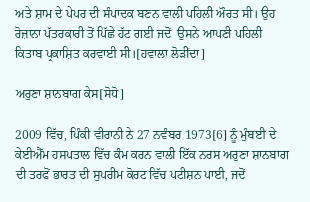ਅਤੇ ਸ਼ਾਮ ਦੇ ਪੇਪਰ ਦੀ ਸੰਪਾਦਕ ਬਣਨ ਵਾਲੀ ਪਹਿਲੀ ਔਰਤ ਸੀ। ਉਹ ਰੋਜ਼ਾਨਾ ਪੱਤਰਕਾਰੀ ਤੋਂ ਪਿੱਛੇ ਹੱਟ ਗਈ ਜਦੋਂ  ਉਸਨੇ ਆਪਣੀ ਪਹਿਲੀ ਕਿਤਾਬ ਪ੍ਰਕਾਸ਼ਿਤ ਕਰਵਾਈ ਸੀ।[ਹਵਾਲਾ ਲੋੜੀਂਦਾ]

ਅਰੁਣਾ ਸ਼ਾਨਬਾਗ ਕੇਸ[ਸੋਧੋ]

2009 ਵਿੱਚ, ਪਿੰਕੀ ਵੀਰਾਨੀ ਨੇ 27 ਨਵੰਬਰ 1973[6] ਨੂੰ ਮੁੰਬਈ ਦੇ ਕੇਈਐੱਮ ਹਸਪਤਾਲ ਵਿੱਚ ਕੰਮ ਕਰਨ ਵਾਲੀ ਇੱਕ ਨਰਸ ਅਰੁਣਾ ਸ਼ਾਨਬਾਗ ਦੀ ਤਰਫੋਂ ਭਾਰਤ ਦੀ ਸੁਪਰੀਮ ਕੋਰਟ ਵਿੱਚ ਪਟੀਸ਼ਨ ਪਾਈ, ਜਦੋਂ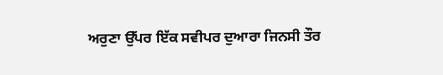ਅਰੁਣਾ ਉੱਪਰ ਇੱਕ ਸਵੀਪਰ ਦੁਆਰਾ ਜਿਨਸੀ ਤੌਰ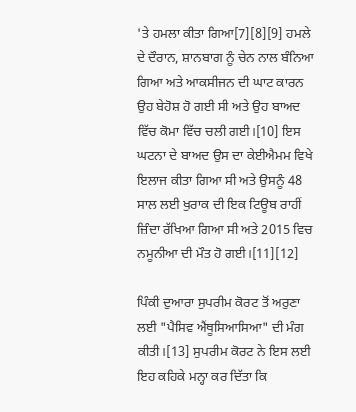'ਤੇ ਹਮਲਾ ਕੀਤਾ ਗਿਆ[7][8][9] ਹਮਲੇ ਦੇ ਦੌਰਾਨ, ਸ਼ਾਨਬਾਗ ਨੂੰ ਚੇਨ ਨਾਲ ਬੰਨਿਆ ਗਿਆ ਅਤੇ ਆਕਸੀਜਨ ਦੀ ਘਾਟ ਕਾਰਨ ਉਹ ਬੇਹੋਸ਼ ਹੋ ਗਈ ਸੀ ਅਤੇ ਉਹ ਬਾਅਦ ਵਿੱਚ ਕੋਮਾ ਵਿੱਚ ਚਲੀ ਗਈ।[10] ਇਸ ਘਟਨਾ ਦੇ ਬਾਅਦ ਉਸ ਦਾ ਕੇਈਐਮਮ ਵਿਖੇ ਇਲਾਜ ਕੀਤਾ ਗਿਆ ਸੀ ਅਤੇ ਉਸਨੂੰ 48 ਸਾਲ ਲਈ ਖੁਰਾਕ ਦੀ ਇਕ ਟਿਊਬ ਰਾਹੀਂ ਜ਼ਿੰਦਾ ਰੱਖਿਆ ਗਿਆ ਸੀ ਅਤੇ 2015 ਵਿਚ ਨਮੂਨੀਆ ਦੀ ਮੌਤ ਹੋ ਗਈ।[11][12]

ਪਿੰਕੀ ਦੁਆਰਾ ਸੁਪਰੀਮ ਕੋਰਟ ਤੋਂ ਅਰੁਣਾ ਲਈ "ਪੈਸਿਵ ਐਂਥੂਸਿਆਸਿਆ" ਦੀ ਮੰਗ ਕੀਤੀ।[13] ਸੁਪਰੀਮ ਕੋਰਟ ਨੇ ਇਸ ਲਈ ਇਹ ਕਹਿਕੇ ਮਨ੍ਹਾ ਕਰ ਦਿੱਤਾ ਕਿ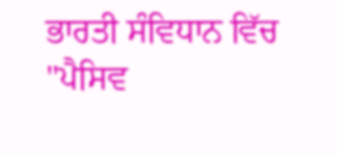ਭਾਰਤੀ ਸੰਵਿਧਾਨ ਵਿੱਚ "ਪੈਸਿਵ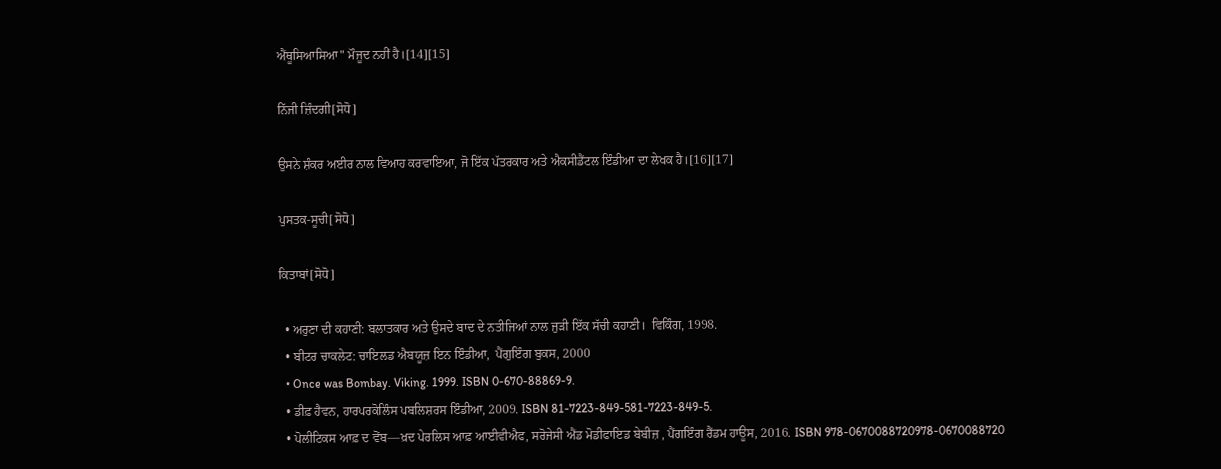ਐਂਥੂਸਿਆਸਿਆ" ਮੌਜੂਦ ਨਹੀਂ ਹੈ।[14][15]

ਨਿੱਜੀ ਜ਼ਿੰਦਗੀ[ਸੋਧੋ]

ਉਸਨੇ ਸ਼ੰਕਰ ਅਈਰ ਨਾਲ ਵਿਆਹ ਕਰਵਾਇਆ, ਜੋ ਇੱਕ ਪੱਤਰਕਾਰ ਅਤੇ ਐਕਸੀਡੈਂਟਲ ਇੰਡੀਆ ਦਾ ਲੇਖਕ ਹੈ।[16][17]

ਪੁਸਤਕ-ਸੂਚੀ[ਸੋਧੋ]

ਕਿਤਾਬਾਂ[ਸੋਧੋ]

  • ਅਰੁਣਾ ਦੀ ਕਹਾਣੀ: ਬਲਾਤਕਾਰ ਅਤੇ ਉਸਦੇ ਬਾਦ ਦੇ ਨਤੀਜਿਆਂ ਨਾਲ ਜੁੜੀ ਇੱਕ ਸੱਚੀ ਕਹਾਣੀ।  ਵਿਕਿੰਗ, 1998.
  • ਬੀਟਰ ਚਾਕਲੇਟ: ਚਾਇਲਡ ਐਬਯੂਜ਼ ਇਨ ਇੰਡੀਆ,  ਪੈਂਗੁਇੰਗ ਬੁਕਸ, 2000
  • Once was Bombay. Viking. 1999. ISBN 0-670-88869-9.
  • ਡੀਫ਼ ਹੈਵਨ, ਹਾਰਪਰਕੋਲਿੰਸ ਪਬਲਿਸ਼ਰਸ ਇੰਡੀਆ, 2009. ISBN 81-7223-849-581-7223-849-5.
  • ਪੋਲੀਟਿਕਸ ਆਫ਼ ਦ ਵੋਂਬ—ਖ਼ਦ ਪੇਰਲਿਸ ਆਫ਼ ਆਈਵੀਐਫ, ਸਰੋਜੇਸੀ ਐਂਡ ਮੋਡੀਫਾਇਡ ਬੇਬੀਜ਼ , ਪੈਂਗਇੰਗ ਰੈਂਡਮ ਹਾਊਸ, 2016. ISBN 978-0670088720978-0670088720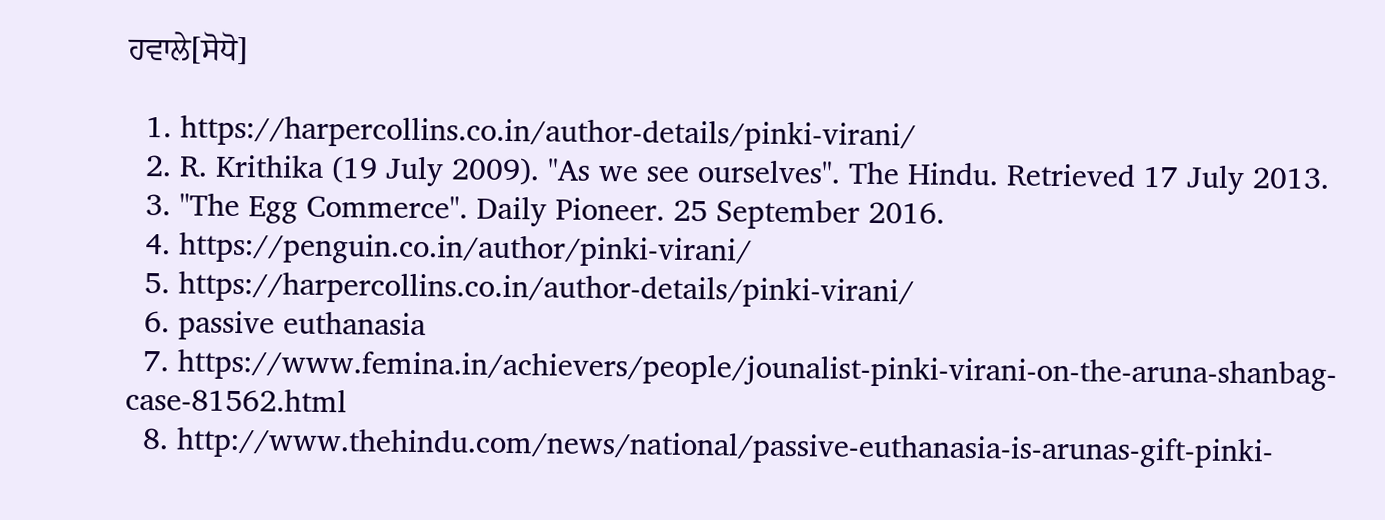ਹਵਾਲੇ[ਸੋਧੋ]

  1. https://harpercollins.co.in/author-details/pinki-virani/
  2. R. Krithika (19 July 2009). "As we see ourselves". The Hindu. Retrieved 17 July 2013.
  3. "The Egg Commerce". Daily Pioneer. 25 September 2016.
  4. https://penguin.co.in/author/pinki-virani/
  5. https://harpercollins.co.in/author-details/pinki-virani/
  6. passive euthanasia
  7. https://www.femina.in/achievers/people/jounalist-pinki-virani-on-the-aruna-shanbag-case-81562.html
  8. http://www.thehindu.com/news/national/passive-euthanasia-is-arunas-gift-pinki-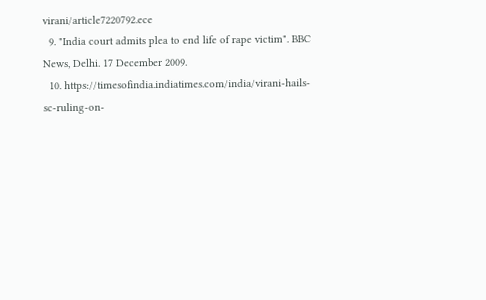virani/article7220792.ece
  9. "India court admits plea to end life of rape victim". BBC News, Delhi. 17 December 2009.
  10. https://timesofindia.indiatimes.com/india/virani-hails-sc-ruling-on-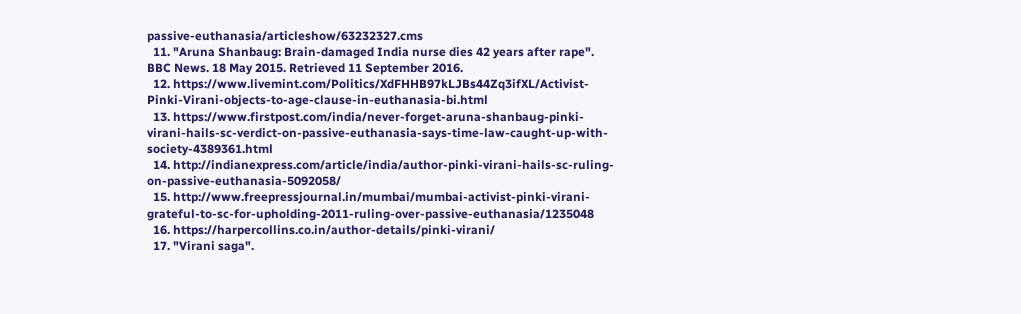passive-euthanasia/articleshow/63232327.cms
  11. "Aruna Shanbaug: Brain-damaged India nurse dies 42 years after rape". BBC News. 18 May 2015. Retrieved 11 September 2016.
  12. https://www.livemint.com/Politics/XdFHHB97kLJBs44Zq3ifXL/Activist-Pinki-Virani-objects-to-age-clause-in-euthanasia-bi.html
  13. https://www.firstpost.com/india/never-forget-aruna-shanbaug-pinki-virani-hails-sc-verdict-on-passive-euthanasia-says-time-law-caught-up-with-society-4389361.html
  14. http://indianexpress.com/article/india/author-pinki-virani-hails-sc-ruling-on-passive-euthanasia-5092058/
  15. http://www.freepressjournal.in/mumbai/mumbai-activist-pinki-virani-grateful-to-sc-for-upholding-2011-ruling-over-passive-euthanasia/1235048
  16. https://harpercollins.co.in/author-details/pinki-virani/
  17. "Virani saga".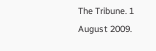The Tribune. 1 August 2009.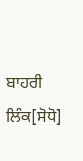ਬਾਹਰੀ ਲਿੰਕ[ਸੋਧੋ]